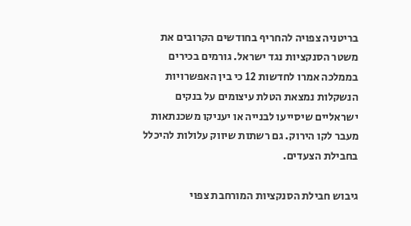בריטניה צפויה להחריף בחודשים הקרובים את משטר הסנקציות נגד ישראל. גורמים בכירים בממלכה אמרו לחדשות 12 כי בין האפשרויות הנשקלות נמצאת הטלת עיצומים על בנקים ישראליים שיסייעו לבנייה או יעניקו משכנתאות מעבר לקו הירוק. גם רשתות שיווק עלולות להיכלל בחבילת הצעדים.

גיבוש חבילת הסנקציות המורחבת צפוי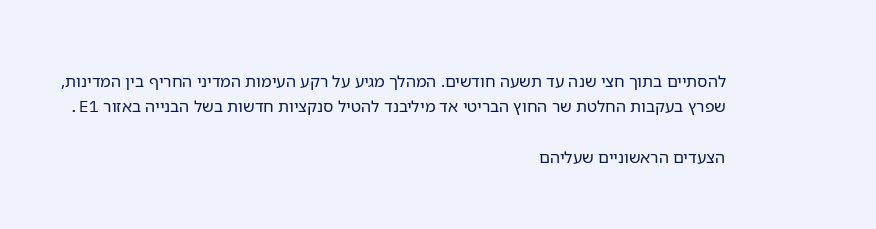להסתיים בתוך חצי שנה עד תשעה חודשים. המהלך מגיע על רקע העימות המדיני החריף בין המדינות, שפרץ בעקבות החלטת שר החוץ הבריטי אד מיליבנד להטיל סנקציות חדשות בשל הבנייה באזור E1.

הצעדים הראשוניים שעליהם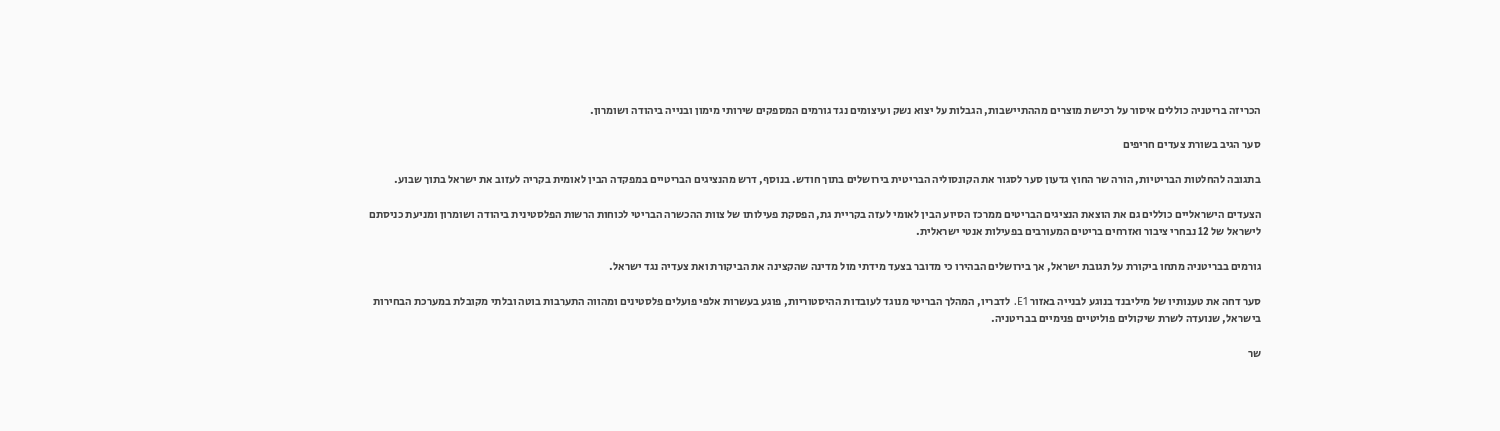הכריזה בריטניה כוללים איסור על רכישת מוצרים מההתיישבות, הגבלות על יצוא נשק ועיצומים נגד גורמים המספקים שירותי מימון ובנייה ביהודה ושומרון.

סער הגיב בשורת צעדים חריפים

בתגובה להחלטות הבריטיות, הורה שר החוץ גדעון סער לסגור את הקונסוליה הבריטית בירושלים בתוך חודש. בנוסף, דרש מהנציגים הבריטיים במפקדה הבין לאומית בקריה לעזוב את ישראל בתוך שבוע.

הצעדים הישראליים כוללים גם את הוצאת הנציגים הבריטים ממרכז הסיוע הבין לאומי לעזה בקריית גת, הפסקת פעילותו של צוות ההכשרה הבריטי לכוחות הרשות הפלסטינית ביהודה ושומרון ומניעת כניסתם לישראל של 12 נבחרי ציבור ואזרחים בריטים המעורבים בפעילות אנטי ישראלית.

גורמים בבריטניה מתחו ביקורת על תגובת ישראל, אך בירושלים הבהירו כי מדובר בצעד מידתי מול מדינה שהקצינה את הביקורת ואת צעדיה נגד ישראל.

סער דחה את טענותיו של מיליבנד בנוגע לבנייה באזור E1. לדבריו, המהלך הבריטי מנוגד לעובדות ההיסטוריות, פוגע בעשרות אלפי פועלים פלסטינים ומהווה התערבות בוטה ובלתי מקובלת במערכת הבחירות בישראל, שנועדה לשרת שיקולים פוליטיים פנימיים בבריטניה.

שר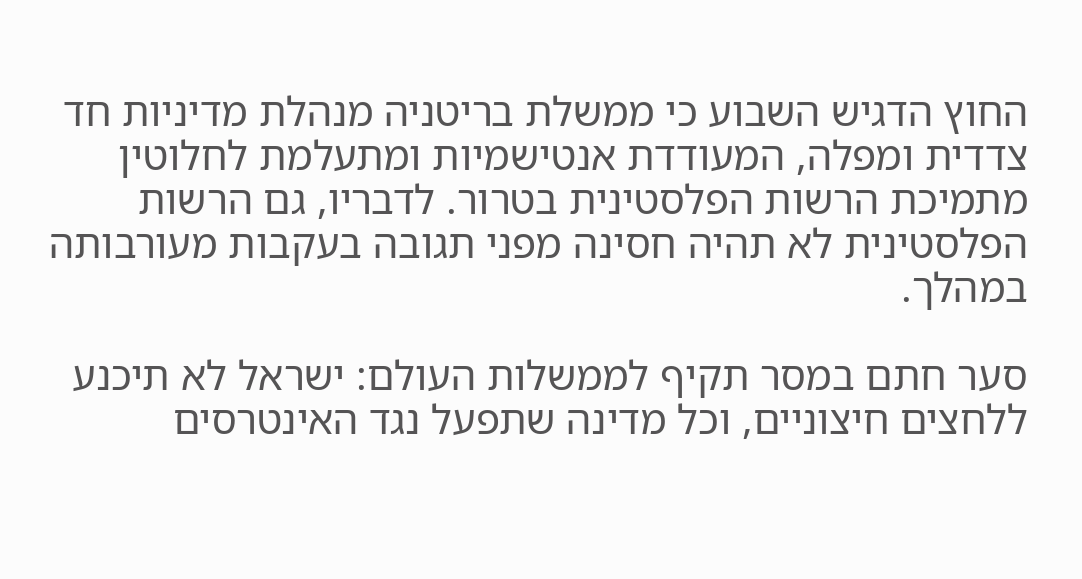החוץ הדגיש השבוע כי ממשלת בריטניה מנהלת מדיניות חד צדדית ומפלה, המעודדת אנטישמיות ומתעלמת לחלוטין מתמיכת הרשות הפלסטינית בטרור. לדבריו, גם הרשות הפלסטינית לא תהיה חסינה מפני תגובה בעקבות מעורבותה במהלך.

סער חתם במסר תקיף לממשלות העולם: ישראל לא תיכנע ללחצים חיצוניים, וכל מדינה שתפעל נגד האינטרסים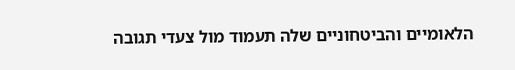הלאומיים והביטחוניים שלה תעמוד מול צעדי תגובה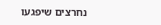נחרצים שיפגעו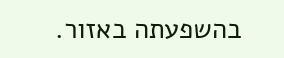בהשפעתה באזור.